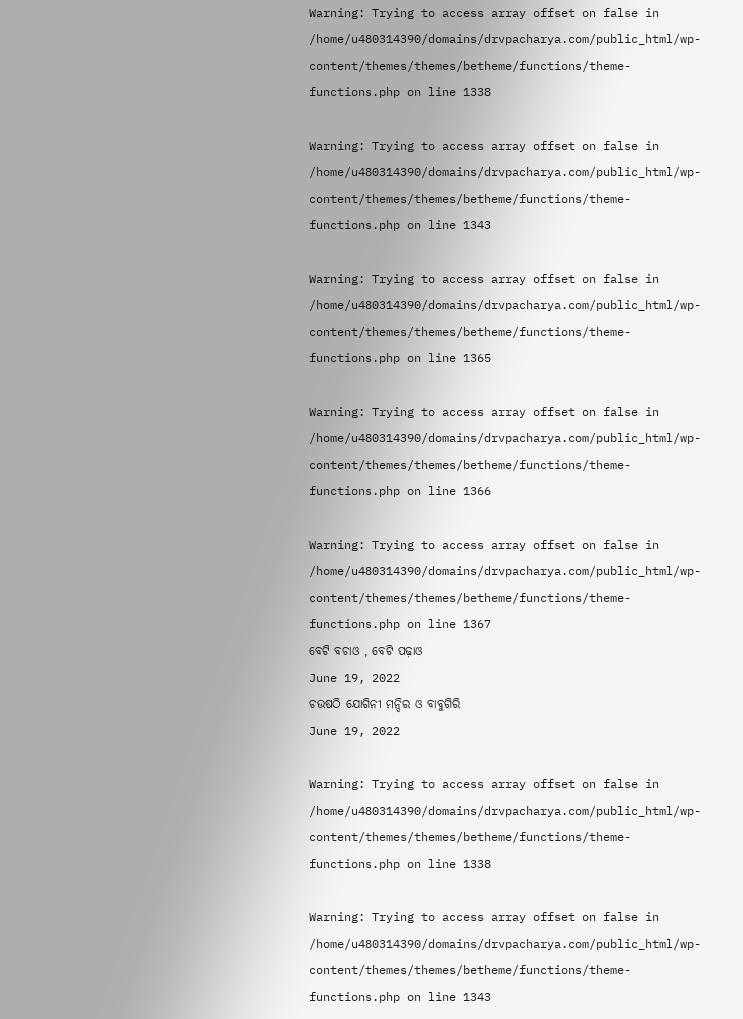Warning: Trying to access array offset on false in /home/u480314390/domains/drvpacharya.com/public_html/wp-content/themes/themes/betheme/functions/theme-functions.php on line 1338

Warning: Trying to access array offset on false in /home/u480314390/domains/drvpacharya.com/public_html/wp-content/themes/themes/betheme/functions/theme-functions.php on line 1343

Warning: Trying to access array offset on false in /home/u480314390/domains/drvpacharya.com/public_html/wp-content/themes/themes/betheme/functions/theme-functions.php on line 1365

Warning: Trying to access array offset on false in /home/u480314390/domains/drvpacharya.com/public_html/wp-content/themes/themes/betheme/functions/theme-functions.php on line 1366

Warning: Trying to access array offset on false in /home/u480314390/domains/drvpacharya.com/public_html/wp-content/themes/themes/betheme/functions/theme-functions.php on line 1367
ବେଟି ବଚାଓ , ବେଟି ପଢ଼ାଓ
June 19, 2022
ଚଉଷଠି ଯୋଗିନୀ ମନ୍ଦିର ଓ ବାବୁଗିରି
June 19, 2022

Warning: Trying to access array offset on false in /home/u480314390/domains/drvpacharya.com/public_html/wp-content/themes/themes/betheme/functions/theme-functions.php on line 1338

Warning: Trying to access array offset on false in /home/u480314390/domains/drvpacharya.com/public_html/wp-content/themes/themes/betheme/functions/theme-functions.php on line 1343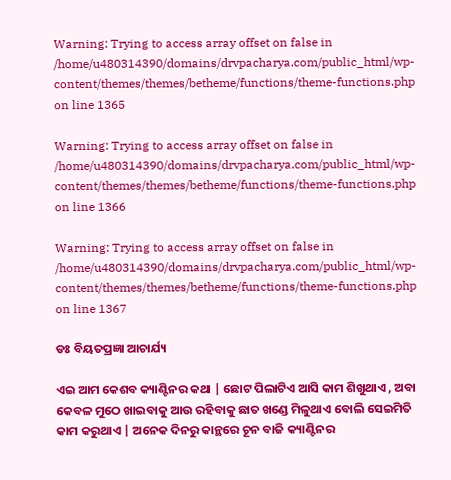Warning: Trying to access array offset on false in /home/u480314390/domains/drvpacharya.com/public_html/wp-content/themes/themes/betheme/functions/theme-functions.php on line 1365

Warning: Trying to access array offset on false in /home/u480314390/domains/drvpacharya.com/public_html/wp-content/themes/themes/betheme/functions/theme-functions.php on line 1366

Warning: Trying to access array offset on false in /home/u480314390/domains/drvpacharya.com/public_html/wp-content/themes/themes/betheme/functions/theme-functions.php on line 1367

ଡଃ ବିୟତପ୍ରଜ୍ଞା ଆଚାର୍ଯ୍ୟ

ଏଇ ଆମ କେଶବ କ୍ୟାଣ୍ଟିନର କଥା | ଛୋଟ ପିଲାଟିଏ ଆସି କାମ ଶିଖୁଥାଏ , ଅବା କେବଳ ମୁଠେ ଖାଇବାକୁ ଆଉ ରହିବାକୁ ଛାତ ଖଣ୍ଡେ ମିଳୁଥାଏ ବୋଲି ସେଇମିତି କାମ କରୁଥାଏ | ଅନେକ ଦିନରୁ କାନ୍ଥରେ ଚୂନ ବାଜି କ୍ୟାଣ୍ଟିନର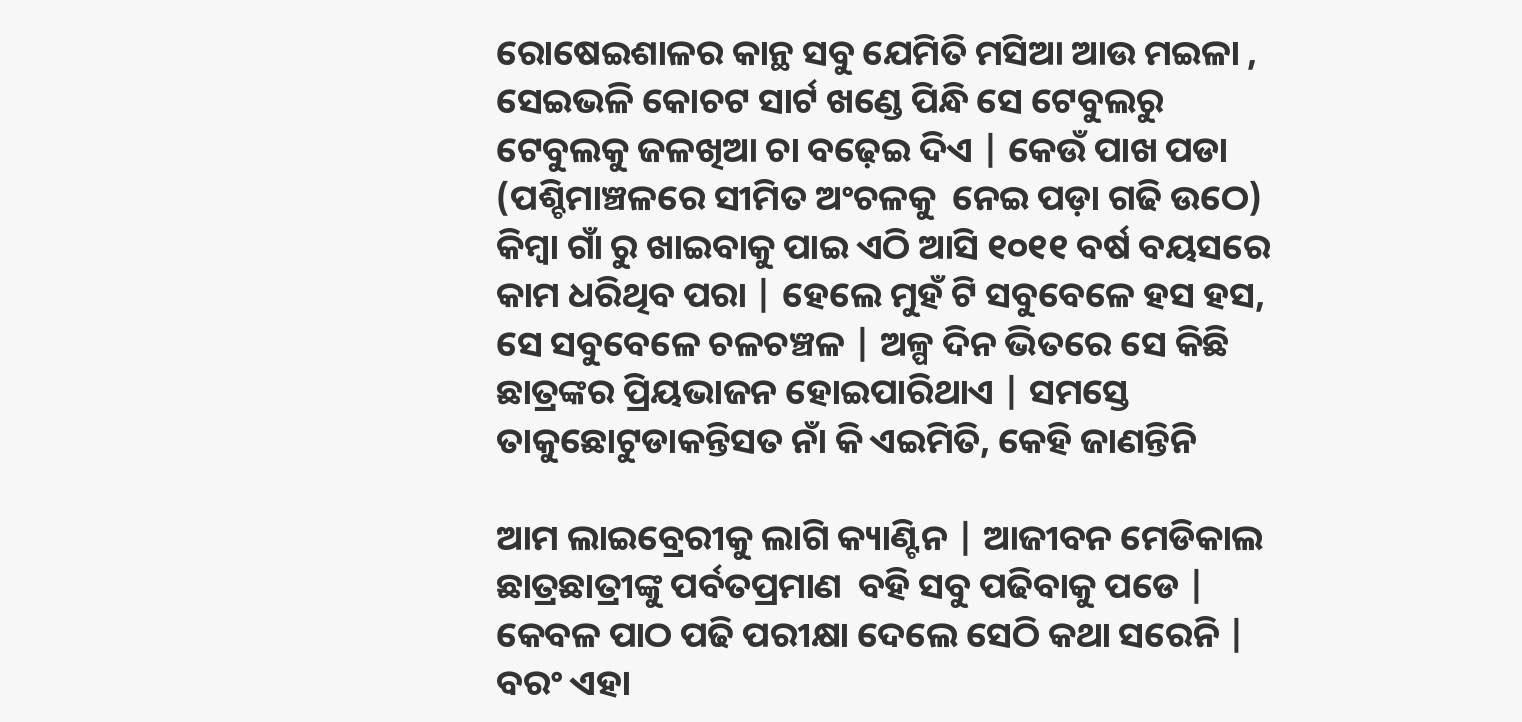ରୋଷେଇଶାଳର କାନ୍ଥ ସବୁ ଯେମିତି ମସିଆ ଆଉ ମଇଳା , ସେଇଭଳି କୋଚଟ ସାର୍ଟ ଖଣ୍ଡେ ପିନ୍ଧି ସେ ଟେବୁଲରୁ  ଟେବୁଲକୁ ଜଳଖିଆ ଚା ବଢ଼େଇ ଦିଏ | କେଉଁ ପାଖ ପଡା (ପଶ୍ଚିମାଞ୍ଚଳରେ ସୀମିତ ଅଂଚଳକୁ  ନେଇ ପଡ଼ା ଗଢି ଉଠେ) କିମ୍ବା ଗାଁ ରୁ ଖାଇବାକୁ ପାଇ ଏଠି ଆସି ୧୦୧୧ ବର୍ଷ ବୟସରେ କାମ ଧରିଥିବ ପରା | ହେଲେ ମୁହଁ ଟି ସବୁବେଳେ ହସ ହସ, ସେ ସବୁବେଳେ ଚଳଚଞ୍ଚଳ | ଅଳ୍ପ ଦିନ ଭିତରେ ସେ କିଛି ଛାତ୍ରଙ୍କର ପ୍ରିୟଭାଜନ ହୋଇପାରିଥାଏ | ସମସ୍ତେ ତାକୁଛୋଟୁଡାକନ୍ତିସତ ନାଁ କି ଏଇମିତି, କେହି ଜାଣନ୍ତିନି

ଆମ ଲାଇବ୍ରେରୀକୁ ଲାଗି କ୍ୟାଣ୍ଟିନ | ଆଜୀବନ ମେଡିକାଲ ଛାତ୍ରଛାତ୍ରୀଙ୍କୁ ପର୍ବତପ୍ରମାଣ  ବହି ସବୁ ପଢିବାକୁ ପଡେ | କେବଳ ପାଠ ପଢି ପରୀକ୍ଷା ଦେଲେ ସେଠି କଥା ସରେନି | ବରଂ ଏହା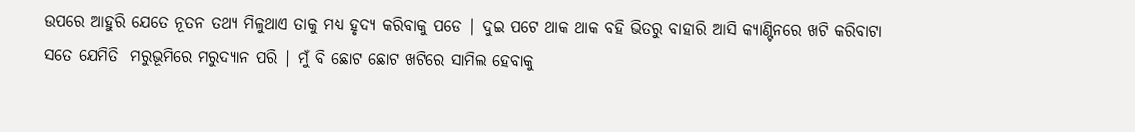ଉପରେ ଆହୁରି ଯେତେ ନୂତନ ତଥ୍ୟ ମିଳୁଥାଏ ତାକୁ ମଧ୍ୟ ହୃଦ୍ୟ କରିବାକୁ ପଡେ | ଦୁଇ ପଟେ ଥାକ ଥାକ ବହି ଭିତରୁ ବାହାରି ଆସି କ୍ୟାଣ୍ଟିନରେ ଖଟି କରିବାଟା ସତେ ଯେମିତି  ମରୁଭୂମିରେ ମରୁଦ୍ୟାନ ପରି | ମୁଁ ବି ଛୋଟ ଛୋଟ ଖଟିରେ ସାମିଲ ହେବାକୁ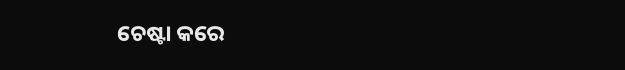ଚେଷ୍ଟା କରେ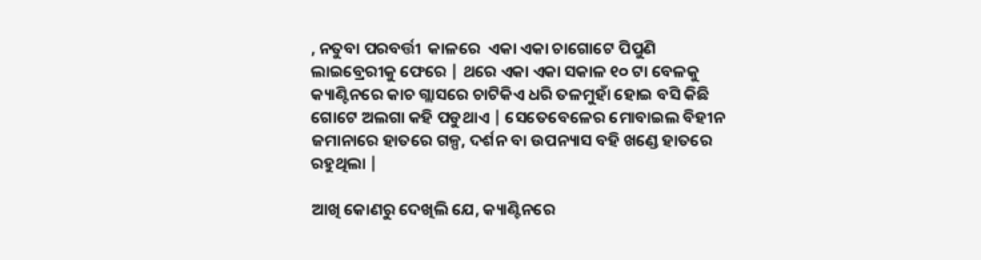, ନତୁବା ପରବର୍ତ୍ତୀ  କାଳରେ  ଏକା ଏକା ଚାଗୋଟେ ପିପୁଣି ଲାଇବ୍ରେରୀକୁ ଫେରେ | ଥରେ ଏକା ଏକା ସକାଳ ୧୦ ଟା ବେଳକୁ  କ୍ୟାଣ୍ଟିନରେ କାଚ ଗ୍ଲାସରେ ଚାଟିକିଏ ଧରି ତଳମୁହାଁ ହୋଇ ବସି କିଛି ଗୋଟେ ଅଲଗା କହି ପଡୁଥାଏ | ସେତେବେଳେର ମୋବାଇଲ ବିହୀନ ଜମାନାରେ ହାତରେ ଗଳ୍ପ, ଦର୍ଶନ ବା ଉପନ୍ୟାସ ବହି ଖଣ୍ଡେ ହାତରେ ରହୁଥିଲା |

ଆଖି କୋଣରୁ ଦେଖିଲି ଯେ, କ୍ୟାଣ୍ଟିନରେ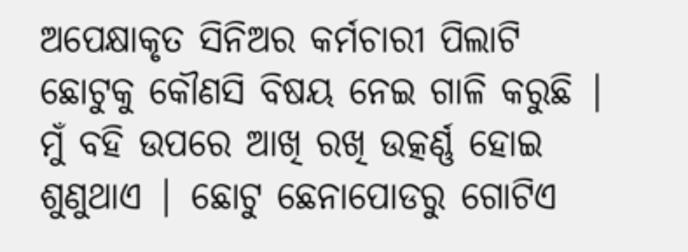ଅପେକ୍ଷାକୃତ ସିନିଅର କର୍ମଚାରୀ ପିଲାଟି ଛୋଟୁକୁ କୌଣସି ବିଷୟ ନେଇ ଗାଳି କରୁଛି | ମୁଁ ବହି ଉପରେ ଆଖି ରଖି ଉତ୍କର୍ଣ୍ଣ ହୋଇ ଶୁଣୁଥାଏ | ଛୋଟୁ ଛେନାପୋଡରୁ ଗୋଟିଏ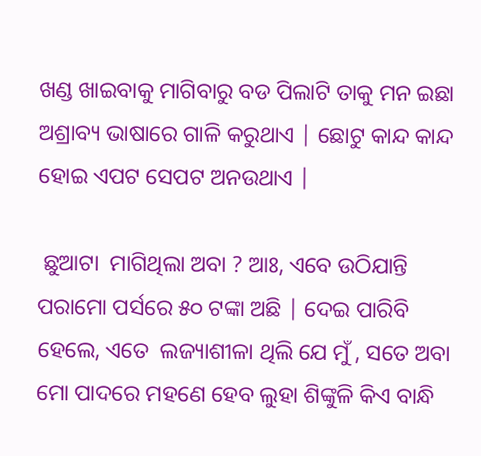ଖଣ୍ଡ ଖାଇବାକୁ ମାଗିବାରୁ ବଡ ପିଲାଟି ତାକୁ ମନ ଇଛା  ଅଶ୍ରାବ୍ୟ ଭାଷାରେ ଗାଳି କରୁଥାଏ | ଛୋଟୁ କାନ୍ଦ କାନ୍ଦ ହୋଇ ଏପଟ ସେପଟ ଅନଉଥାଏ |

 ଛୁଆଟା  ମାଗିଥିଲା ଅବା ? ଆଃ, ଏବେ ଉଠିଯାନ୍ତି ପରାମୋ ପର୍ସରେ ୫୦ ଟଙ୍କା ଅଛି | ଦେଇ ପାରିବି ହେଲେ, ଏତେ  ଲଜ୍ୟାଶୀଳା ଥିଲି ଯେ ମୁଁ , ସତେ ଅବା ମୋ ପାଦରେ ମହଣେ ହେବ ଲୁହା ଶିଙ୍କୁଳି କିଏ ବାନ୍ଧି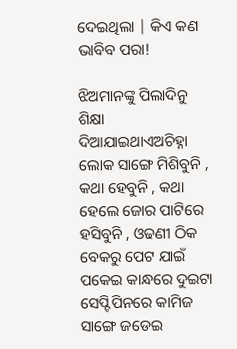ଦେଇଥିଲା | କିଏ କଣ ଭାବିବ ପରା!

ଝିଅମାନଙ୍କୁ ପିଲାଦିନୁ ଶିକ୍ଷା ଦିଆଯାଇଥାଏଅଚିହ୍ନା ଲୋକ ସାଙ୍ଗେ ମିଶିବୁନି , କଥା ହେବୁନି , କଥା ହେଲେ ଜୋର ପାଟିରେ ହସିବୁନି , ଓଢଣୀ ଠିକ ବେକରୁ ପେଟ ଯାଇଁ ପକେଇ କାନ୍ଧରେ ଦୁଇଟା ସେପ୍ଟିପିନରେ କାମିଜ ସାଙ୍ଗେ ଜଡେଇ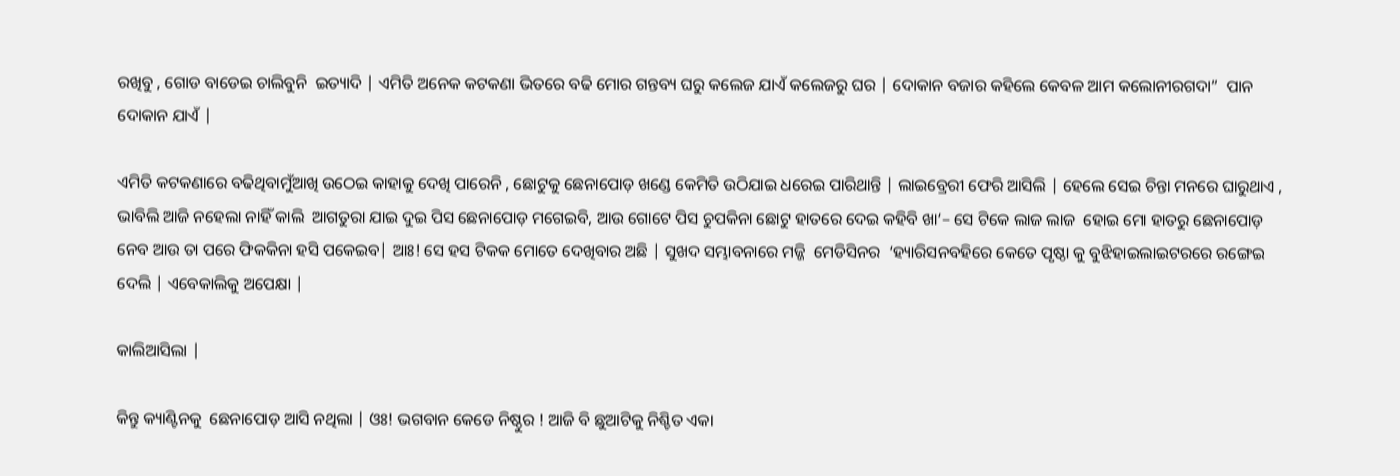ରଖିବୁ , ଗୋଡ ବାଡେଇ ଚାଲିବୁନି  ଇତ୍ୟାଦି | ଏମିତି ଅନେକ କଟକଣା ଭିତରେ ବଢି ମୋର ଗନ୍ତବ୍ୟ ଘରୁ କଲେଜ ଯାଏଁ କଲେଜରୁ ଘର | ଦୋକାନ ବଜାର କହିଲେ କେବଳ ଆମ କଲୋନୀରଗଦା”  ପାନ ଦୋକାନ ଯାଏଁ |

ଏମିତି କଟକଣାରେ ବଢିଥିବାମୁଁଆଖି ଉଠେଇ କାହାକୁ ଦେଖି ପାରେନି , ଛୋଟୁକୁ ଛେନାପୋଡ଼ ଖଣ୍ଡେ କେମିତି ଉଠିଯାଇ ଧରେଇ ପାରିଥାନ୍ତି | ଲାଇବ୍ରେରୀ ଫେରି ଆସିଲି | ହେଲେ ସେଇ ଚିନ୍ତା ମନରେ ଘାରୁଥାଏ , ଭାବିଲି ଆଜି ନହେଲା ନାହିଁ କାଲି  ଆଗତୁରା ଯାଇ ଦୁଇ ପିସ ଛେନାପୋଡ଼ ମଗେଇବି, ଆଉ ଗୋଟେ ପିସ ଚୁପକିନା ଛୋଟୁ ହାତରେ ଦେଇ କହିବି ଖା‘– ସେ ଟିକେ ଲାଜ ଲାଜ  ହୋଇ ମୋ ହାତରୁ ଛେନାପୋଡ଼ ନେବ ଆଉ ତା ପରେ ଫିକକିନା ହସି ପକେଇବ| ଆଃ! ସେ ହସ ଟିକକ ମୋତେ ଦେଖିବାର ଅଛି | ସୁଖଦ ସମ୍ଭାବନାରେ ମଜ୍ଜି  ମେଡିସିନର  ‘ହ୍ୟାରିସନବହିରେ କେତେ ପୃଷ୍ଠା କୁ ବୁଝିହାଇଲାଇଟରରେ ରଙ୍ଗେଇ ଦେଲି | ଏବେକାଲିକୁ ଅପେକ୍ଷା |

କାଲିଆସିଲା |

କିନ୍ତୁ କ୍ୟାଣ୍ଟିନକୁ  ଛେନାପୋଡ଼ ଆସି ନଥିଲା | ଓଃ! ଭଗବାନ କେଡେ ନିଷ୍ଠୁର ! ଆଜି ବି ଛୁଆଟିକୁ ନିଶ୍ଚିତ ଏକା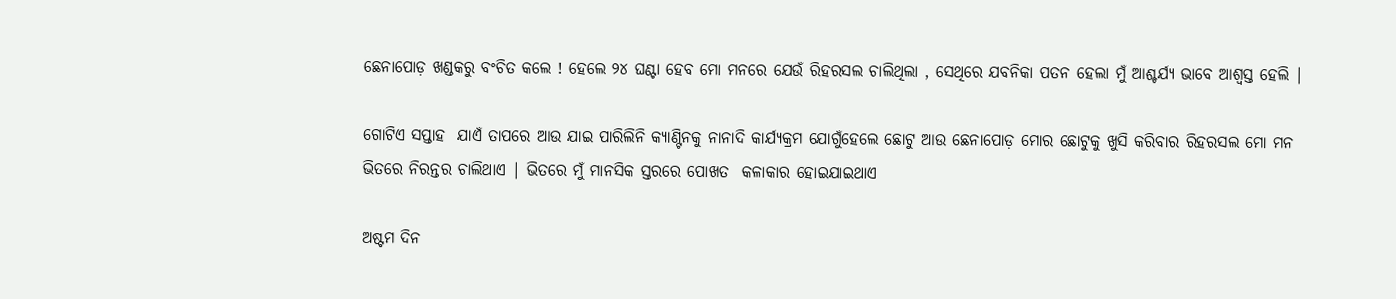ଛେନାପୋଡ଼ ଖଣ୍ଡକରୁ ବଂଚିତ କଲେ ! ହେଲେ ୨୪ ଘଣ୍ଟା ହେବ ମୋ ମନରେ ଯେଉଁ ରିହରସଲ ଚାଲିଥିଲା , ସେଥିରେ ଯବନିକା ପତନ ହେଲା ମୁଁ ଆଶ୍ଚର୍ଯ୍ୟ ଭାବେ ଆଶ୍ୱସ୍ତ ହେଲି |

ଗୋଟିଏ ସପ୍ତାହ  ଯାଏଁ ତାପରେ ଆଉ ଯାଇ ପାରିଲିନି କ୍ୟାଣ୍ଟିନକୁ ନାନାଦି କାର୍ଯ୍ୟକ୍ରମ ଯୋଗୁଁହେଲେ ଛୋଟୁ ଆଉ ଛେନାପୋଡ଼ ମୋର ଛୋଟୁକୁ ଖୁସି କରିବାର ରିହରସଲ ମୋ ମନ ଭିତରେ ନିରନ୍ତର ଚାଲିଥାଏ | ଭିତରେ ମୁଁ ମାନସିକ ସ୍ତରରେ ପୋଖତ  କଳାକାର ହୋଇଯାଇଥାଏ

ଅଷ୍ଟମ ଦିନ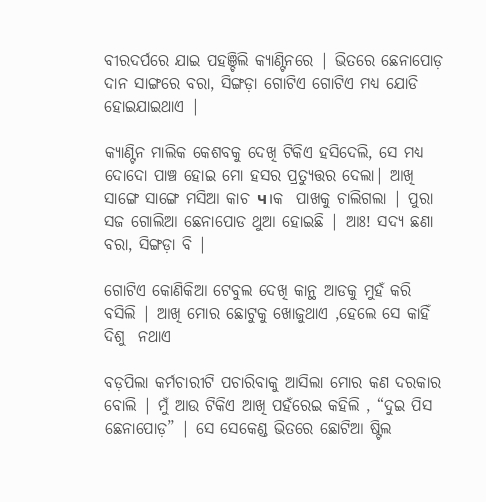ବୀରଦର୍ପରେ ଯାଇ ପହଞ୍ଚିଲି କ୍ୟାଣ୍ଟିନରେ | ଭିତରେ ଛେନାପୋଡ଼ ଦାନ ସାଙ୍ଗରେ ବରା, ସିଙ୍ଗଡ଼ା ଗୋଟିଏ ଗୋଟିଏ ମଧ୍ୟ ଯୋଡି ହୋଇଯାଇଥାଏ |

କ୍ୟାଣ୍ଟିନ ମାଲିକ କେଶବକୁ ଦେଖି ଟିକିଏ ହସିଦେଲି, ସେ ମଧ୍ୟ ଦୋଦୋ ପାଞ୍ଚ ହୋଇ ମୋ ହସର ପ୍ରତ୍ୟୁତ୍ତର ଦେଲା| ଆଖି ସାଙ୍ଗେ ସାଙ୍ଗେ ମସିଆ କାଚ ч।କ  ପାଖକୁ ଚାଲିଗଲା | ପୁରା ସଜ ଗୋଲିଆ ଛେନାପୋଡ ଥୁଆ ହୋଇଛି | ଆଃ! ସଦ୍ୟ ଛଣା ବରା, ସିଙ୍ଗଡ଼ା ବି |

ଗୋଟିଏ କୋଣିକିଆ ଟେବୁଲ ଦେଖି କାନ୍ଥ ଆଡକୁ ମୁହଁ କରି ବସିଲି | ଆଖି ମୋର ଛୋଟୁକୁ ଖୋଜୁଥାଏ ,ହେଲେ ସେ କାହିଁ ଦିଶୁ  ନଥାଏ

ବଡ଼ପିଲା କର୍ମଚାରୀଟି ପଚାରିବାକୁ ଆସିଲା ମୋର କଣ ଦରକାର  ବୋଲି | ମୁଁ ଆଉ ଟିକିଏ ଆଖି ପହଁରେଇ କହିଲି , “ଦୁଇ ପିସ ଛେନାପୋଡ଼” | ସେ ସେକେଣ୍ଡ ଭିତରେ ଛୋଟିଆ ଷ୍ଟିଲ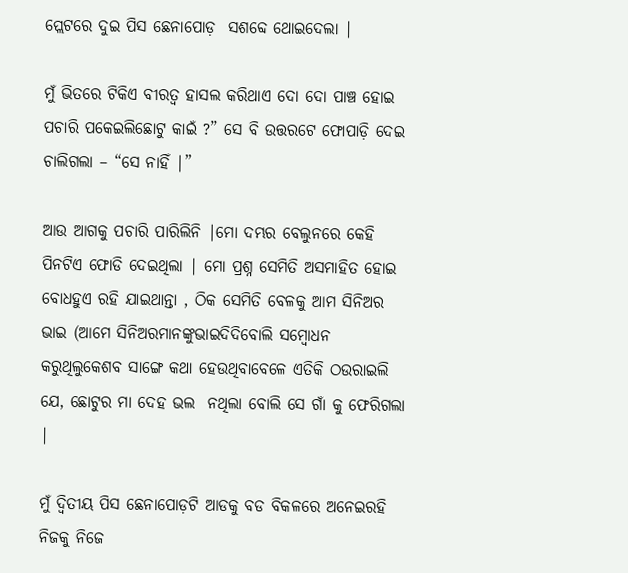ପ୍ଲେଟରେ ଦୁଇ ପିସ ଛେନାପୋଡ଼  ସଶବ୍ଦେ ଥୋଇଦେଲା |

ମୁଁ ଭିତରେ ଟିକିଏ ବୀରତ୍ୱ ହାସଲ କରିଥାଏ ଦୋ ଦୋ ପାଞ୍ଚ ହୋଇ ପଚାରି ପକେଇଲିଛୋଟୁ କାଇଁ ?” ସେ ବି ଉତ୍ତରଟେ ଫୋପାଡ଼ି ଦେଇ ଚାଲିଗଲା – “ସେ ନାହିଁ |”

ଆଉ ଆଗକୁ ପଚାରି ପାରିଲିନି |ମୋ ଦମ୍ଭର ବେଲୁନରେ କେହି ପିନଟିଏ ଫୋଡି ଦେଇଥିଲା | ମୋ ପ୍ରଶ୍ନ ସେମିତି ଅସମାହିତ ହୋଇ ବୋଧହୁଏ ରହି ଯାଇଥାନ୍ତା , ଠିକ ସେମିତି ବେଳକୁ ଆମ ସିନିଅର ଭାଇ (ଆମେ ସିନିଅରମାନଙ୍କୁଭାଇଦିଦିବୋଲି ସମ୍ବୋଧନ କରୁଥିଲୁକେଶବ ସାଙ୍ଗେ କଥା ହେଉଥିବାବେଳେ ଏତିକି ଠଉରାଇଲି  ଯେ, ଛୋଟୁର ମା ଦେହ ଭଲ  ନଥିଲା ବୋଲି ସେ ଗାଁ କୁ ଫେରିଗଲା |

ମୁଁ ଦ୍ୱିତୀୟ ପିସ ଛେନାପୋଡ଼ଟି ଆଡକୁ ବଡ ବିକଳରେ ଅନେଇରହି ନିଜକୁ ନିଜେ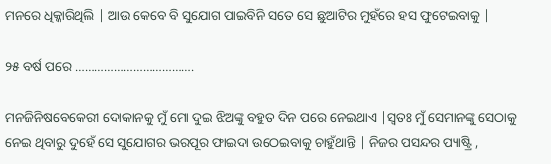ମନରେ ଧିକ୍କାରିଥିଲି | ଆଉ କେବେ ବି ସୁଯୋଗ ପାଇବିନି ସତେ ସେ ଛୁଆଟିର ମୁହଁରେ ହସ ଫୁଟେଇବାକୁ |

୨୫ ବର୍ଷ ପରେ ……………………………….

ମନଜିନିଷବେକେରୀ ଦୋକାନକୁ ମୁଁ ମୋ ଦୁଇ ଝିଅଙ୍କୁ ବହୁତ ଦିନ ପରେ ନେଇଥାଏ |ସ୍ୱତଃ ମୁଁ ସେମାନଙ୍କୁ ସେଠାକୁ ନେଇ ଥିବାରୁ ଦୁହେଁ ସେ ସୁଯୋଗର ଭରପୂର ଫାଇଦା ଉଠେଇବାକୁ ଚାହୁଁଥାନ୍ତି | ନିଜର ପସନ୍ଦର ପ୍ୟାଷ୍ଟ୍ରି ,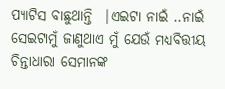ପ୍ୟାଟିସ ବାଛୁଥାନ୍ତି  |ଏଇଟା ନାଇଁ ..ନାଇଁ ସେଇଟାମୁଁ ଜାଣୁଥାଏ ମୁଁ ଯେଉଁ ମଧ୍ୟବିତ୍ତୀୟ  ଚିନ୍ତାଧାରା ସେମାନଙ୍କ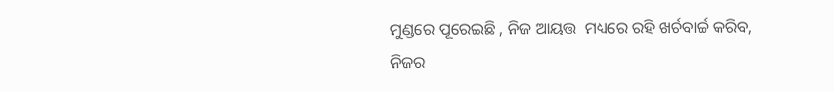ମୁଣ୍ଡରେ ପୂରେଇଛି , ନିଜ ଆୟତ୍ତ  ମଧ୍ୟରେ ରହି ଖର୍ଚବାର୍ଚ୍ଚ କରିବ, ନିଜର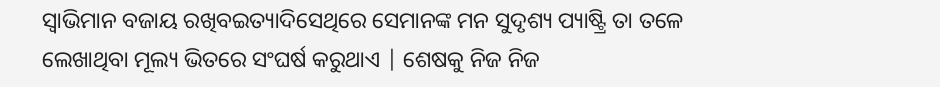ସ୍ୱାଭିମାନ ବଜାୟ ରଖିବଇତ୍ୟାଦିସେଥିରେ ସେମାନଙ୍କ ମନ ସୁଦୃଶ୍ୟ ପ୍ୟାଷ୍ଟ୍ରି ତା ତଳେ ଲେଖାଥିବା ମୂଲ୍ୟ ଭିତରେ ସଂଘର୍ଷ କରୁଥାଏ | ଶେଷକୁ ନିଜ ନିଜ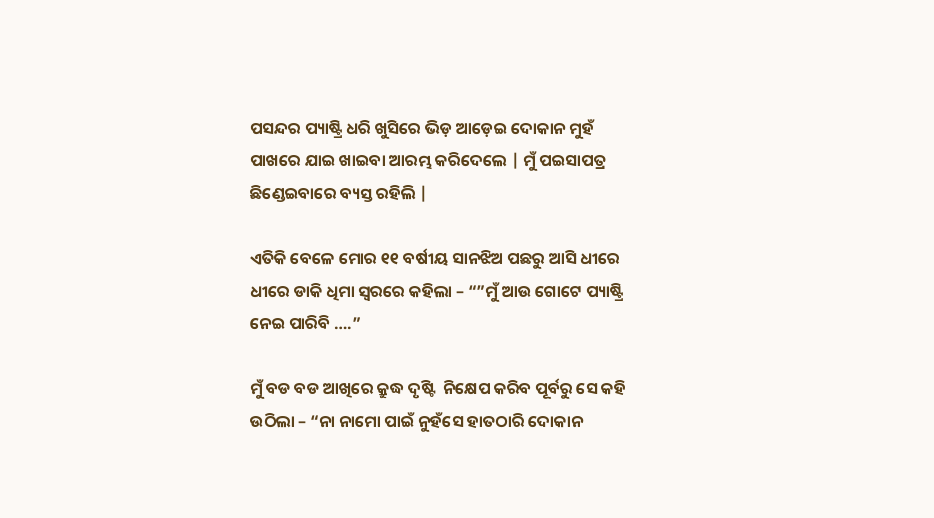ପସନ୍ଦର ପ୍ୟାଷ୍ଟ୍ରି ଧରି ଖୁସିରେ ଭିଡ଼ ଆଡ଼େଇ ଦୋକାନ ମୁହଁ ପାଖରେ ଯାଇ ଖାଇବା ଆରମ୍ଭ କରିଦେଲେ | ମୁଁ ପଇସାପତ୍ର ଛିଣ୍ଡେଇବାରେ ବ୍ୟସ୍ତ ରହିଲି |

ଏତିକି ବେଳେ ମୋର ୧୧ ବର୍ଷୀୟ ସାନଝିଅ ପଛରୁ ଆସି ଧୀରେ ଧୀରେ ଡାକି ଧିମା ସ୍ୱରରେ କହିଲା – “”ମୁଁ ଆଉ ଗୋଟେ ପ୍ୟାଷ୍ଟ୍ରି ନେଇ ପାରିବି ….”

ମୁଁ ବଡ ବଡ ଆଖିରେ କ୍ରୁଦ୍ଧ ଦୃଷ୍ଟି  ନିକ୍ଷେପ କରିବ ପୂର୍ବରୁ ସେ କହି ଉଠିଲା – “ନା ନାମୋ ପାଇଁ ନୁହଁସେ ହାତଠାରି ଦୋକାନ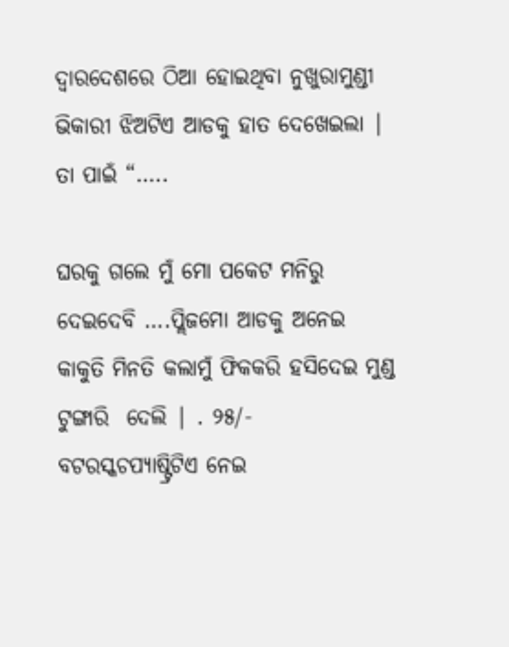ଦ୍ୱାରଦେଶରେ ଠିଆ ହୋଇଥିବା ନୁଖୁରାମୁଣ୍ଡୀ ଭିକାରୀ ଝିଅଟିଏ ଆଡକୁ ହାତ ଦେଖେଇଲା | ତା ପାଇଁ “…..

ଘରକୁ ଗଲେ ମୁଁ ମୋ ପକେଟ ମନିରୁ ଦେଇଦେବି ….ପ୍ଲିଜମୋ ଆଡକୁ ଅନେଇ କାକୁତି ମିନତି କଲାମୁଁ ଫିକକରି ହସିଦେଇ ମୁଣ୍ଡ ଟୁଙ୍ଗାରି  ଦେଲି | . ୨୫/- ବଟରସ୍କଚପ୍ୟାଷ୍ଟ୍ରିଟିଏ ନେଇ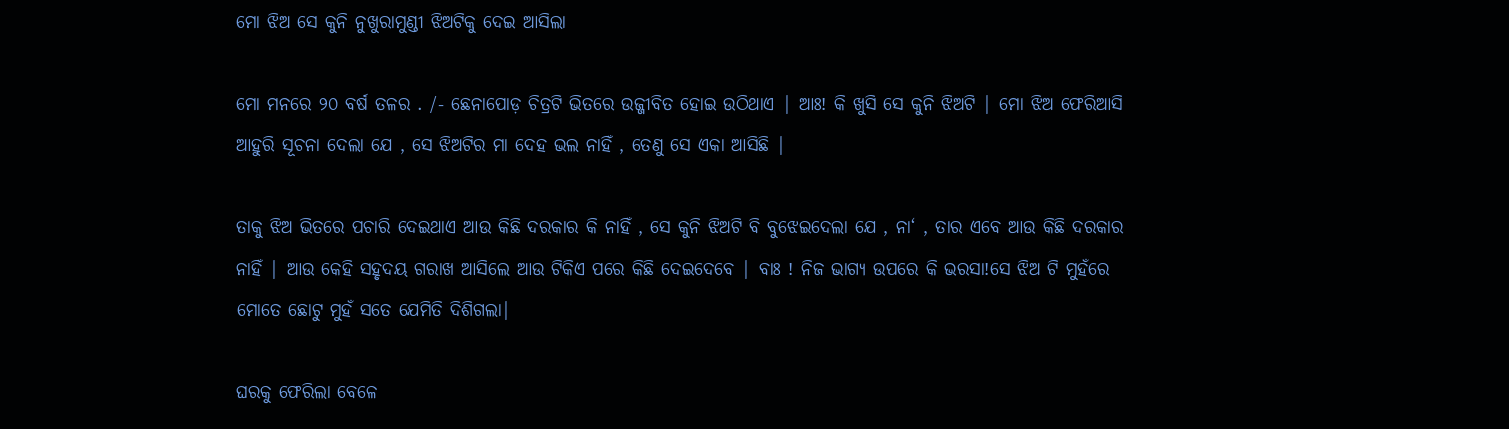ମୋ ଝିଅ ସେ କୁନି ନୁଖୁରାମୁଣ୍ଡୀ ଝିଅଟିକୁ ଦେଇ ଆସିଲା

ମୋ ମନରେ ୨୦ ବର୍ଷ ତଳର . /- ଛେନାପୋଡ଼ ଚିତ୍ରଟି ଭିତରେ ଉଜ୍ଜୀବିତ ହୋଇ ଉଠିଥାଏ | ଆଃ! କି ଖୁସି ସେ କୁନି ଝିଅଟି | ମୋ ଝିଅ ଫେରିଆସି ଆହୁରି ସୂଚନା ଦେଲା ଯେ , ସେ ଝିଅଟିର ମା ଦେହ ଭଲ ନାହିଁ , ତେଣୁ ସେ ଏକା ଆସିଛି |

ତାକୁ ଝିଅ ଭିତରେ ପଚାରି ଦେଇଥାଏ ଆଉ କିଛି ଦରକାର କି ନାହିଁ , ସେ କୁନି ଝିଅଟି ବି ବୁଝେଇଦେଲା ଯେ , ନା‘ , ତାର ଏବେ ଆଉ କିଛି ଦରକାର ନାହିଁ | ଆଉ କେହି ସହୃଦୟ ଗରାଖ ଆସିଲେ ଆଉ ଟିକିଏ ପରେ କିଛି ଦେଇଦେବେ | ବାଃ ! ନିଜ ଭାଗ୍ୟ ଉପରେ କି ଭରସା!ସେ ଝିଅ ଟି ମୁହଁରେ ମୋତେ ଛୋଟୁ ମୁହଁ ସତେ ଯେମିତି ଦିଶିଗଲା|

ଘରକୁ ଫେରିଲା ବେଳେ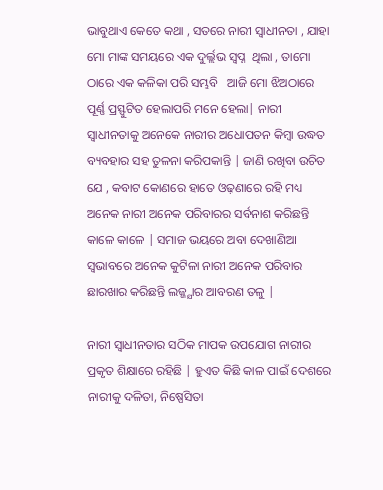ଭାବୁଥାଏ କେତେ କଥା , ସତରେ ନାରୀ ସ୍ୱାଧୀନତା , ଯାହା ମୋ ମାଙ୍କ ସମୟରେ ଏକ ଦୁର୍ଲ୍ଲଭ ସ୍ୱପ୍ନ  ଥିଲା , ତାମୋ ଠାରେ ଏକ କଳିକା ପରି ସମ୍ଭବି   ଆଜି ମୋ ଝିଅଠାରେ ପୂର୍ଣ୍ଣ ପ୍ରସ୍ଫୁଟିତ ହେଲାପରି ମନେ ହେଲା| ନାରୀ ସ୍ୱାଧୀନତାକୁ ଅନେକେ ନାରୀର ଅଧୋପତନ କିମ୍ବା ଉଦ୍ଧତ ବ୍ୟବହାର ସହ ତୁଳନା କରିପକାନ୍ତି | ଜାଣି ରଖିବା ଉଚିତ ଯେ , କବାଟ କୋଣରେ ହାତେ ଓଢ଼ଣାରେ ରହି ମଧ୍ୟ ଅନେକ ନାରୀ ଅନେକ ପରିବାରର ସର୍ବନାଶ କରିଛନ୍ତି କାଳେ କାଳେ | ସମାଜ ଭୟରେ ଅବା ଦେଖାଣିଆ ସ୍ୱଭାବରେ ଅନେକ କୁଟିଳା ନାରୀ ଅନେକ ପରିବାର ଛାରଖାର କରିଛନ୍ତି ଲଜ୍ଜ୍ଯାର ଆବରଣ ତଳୁ |

ନାରୀ ସ୍ୱାଧୀନତାର ସଠିକ ମାପକ ଉପଯୋଗ ନାରୀର ପ୍ରକୃତ ଶିକ୍ଷାରେ ରହିଛି | ହୁଏତ କିଛି କାଳ ପାଇଁ ଦେଶରେ ନାରୀକୁ ଦଳିତା, ନିଷ୍ପେସିତା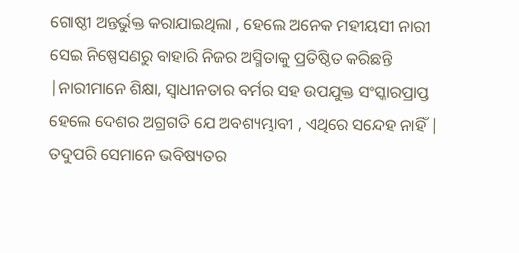ଗୋଷ୍ଠୀ ଅନ୍ତର୍ଭୁକ୍ତ କରାଯାଇଥିଲା , ହେଲେ ଅନେକ ମହୀୟସୀ ନାରୀ ସେଇ ନିଷ୍ପେସଣରୁ ବାହାରି ନିଜର ଅସ୍ମିତାକୁ ପ୍ରତିଷ୍ଠିତ କରିଛନ୍ତି |ନାରୀମାନେ ଶିକ୍ଷା, ସ୍ୱାଧୀନତାର ବର୍ମର ସହ ଉପଯୁକ୍ତ ସଂସ୍କାରପ୍ରାପ୍ତ ହେଲେ ଦେଶର ଅଗ୍ରଗତି ଯେ ଅବଶ୍ୟମ୍ଭାବୀ , ଏଥିରେ ସନ୍ଦେହ ନାହିଁ | ତଦୁପରି ସେମାନେ ଭବିଷ୍ୟତର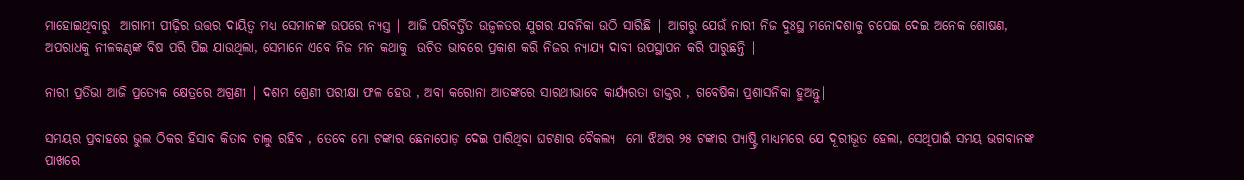ମାହୋଇଥିବାରୁ  ଆଗାମୀ ପୀଢ଼ିର ଉତ୍ତର ଦାୟିତ୍ୱ ମଧ୍ୟ ସେମାନଙ୍କ ଉପରେ ନ୍ୟସ୍ତ | ଆଜି ପରିବର୍ତ୍ତିତ ଉଜ୍ୱଳତର ଯୁଗର ଯବନିକା ଉଠି ସାରିଛି | ଆଗରୁ ଯେଉଁ ନାରୀ ନିଜ ଦୁଃସ୍ଥ ମନୋଦଶାକୁ ଚପେଇ ଦେଇ ଅନେକ ଶୋଷଣ, ଅପରାଧକୁ ନୀଳକଣ୍ଠଙ୍କ ବିଷ ପରି ପିଇ ଯାଉଥିଲା, ସେମାନେ ଏବେ ନିଜ ମନ କଥାକୁ  ଉଚିତ ଭାବରେ ପ୍ରକାଶ କରି ନିଜର ନ୍ୟାଯ୍ୟ ଦାବୀ ଉପସ୍ଥାପନ କରି ପାରୁଛନ୍ତି |

ନାରୀ ପ୍ରତିଭା ଆଜି ପ୍ରତ୍ୟେକ କ୍ଷେତ୍ରରେ ଅଗ୍ରଣୀ | ଦଶମ ଶ୍ରେଣୀ ପରୀକ୍ଷା ଫଳ ହେଉ , ଅବା କରୋନା ଆତଙ୍କରେ ସାରଥୀଭାବେ କାର୍ଯ୍ୟରତା ଡାକ୍ତର , ଗବେଷିକା ପ୍ରଶାସନିକା ହୁଅନ୍ତୁ|

ସମୟର ପ୍ରବାହରେ ଭୁଲ ଠିକର ହିସାବ କିତାବ ଚାଲୁ ରହିବ , ତେବେ ମୋ ଟଙ୍କାର ଛେନାପୋଡ଼ ଦେଇ ପାରିଥିବା ଘଟଣାର ବୈକଲ୍ୟ  ମୋ ଝିଅର ୨୫ ଟଙ୍କାର ପ୍ୟାଷ୍ଟ୍ରି ମାଧ୍ୟମରେ ଯେ ଦୂରୀଭୂତ ହେଲା, ସେଥିପାଇଁ ସମୟ ଭଗବାନଙ୍କ ପାଖରେ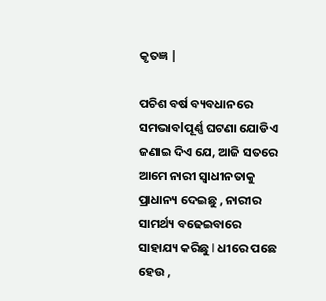କୃତଜ୍ଞ |

ପଚିଶ ବର୍ଷ ବ୍ୟବଧାନରେ ସମଭାବlପୂର୍ଣ୍ଣ ଘଟଣା ଯୋଡିଏ ଜଣାଇ ଦିଏ ଯେ, ଆଜି ସତରେ ଆମେ ନାରୀ ସ୍ୱାଧୀନତାକୁ ପ୍ରାଧାନ୍ୟ ଦେଇଛୁ , ନାରୀର ସାମର୍ଥ୍ୟ ବଢେଇବାରେ ସାହାଯ୍ୟ କରିଛୁ I ଧୀରେ ପଛେ ହେଉ ,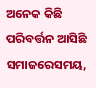ଅନେକ କିଛି ପରିବର୍ତ୍ତନ ଆସିଛି ସମାଜରେସମୟ,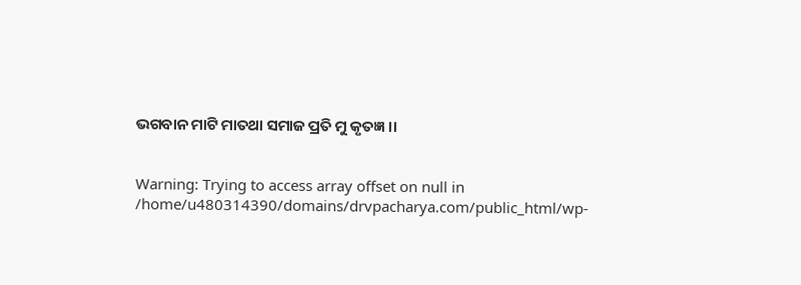ଭଗବାନ ମାଟି ମାତଥା ସମାଜ ପ୍ରତି ମୁ କୃତଜ୍ଞ ।।


Warning: Trying to access array offset on null in /home/u480314390/domains/drvpacharya.com/public_html/wp-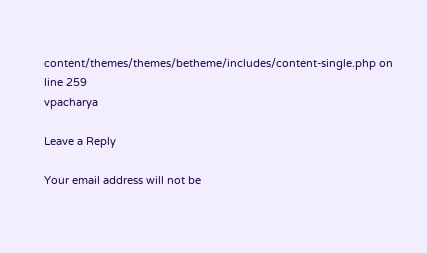content/themes/themes/betheme/includes/content-single.php on line 259
vpacharya

Leave a Reply

Your email address will not be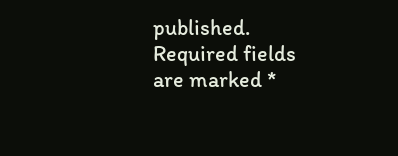published. Required fields are marked *